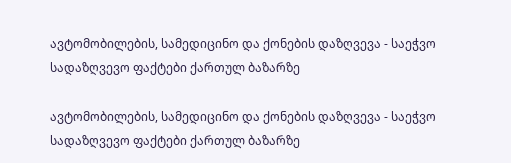ავტომობილების, სამედიცინო და ქონების დაზღვევა - საეჭვო სადაზღვევო ფაქტები ქართულ ბაზარზე

ავტომობილების, სამედიცინო და ქონების დაზღვევა - საეჭვო სადაზღვევო ფაქტები ქართულ ბაზარზე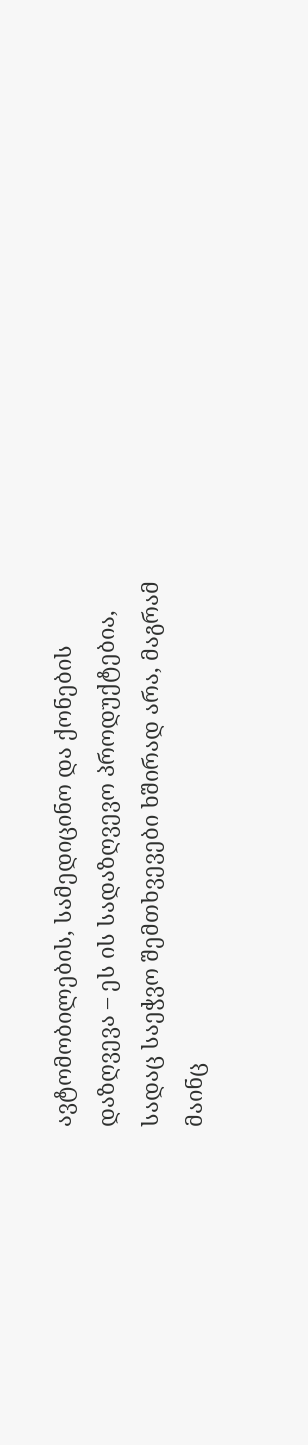ავტომობილების, სამედიცინო და ქონების დაზღვევა – ეს ის სადაზღვევო პროდუქტებია, სადაც საეჭვო შემთხვევები ხშირად არა, მაგრამ მაინც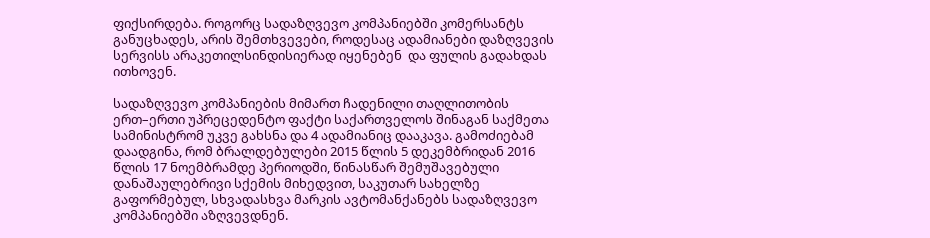ფიქსირდება. როგორც სადაზღვევო კომპანიებში კომერსანტს განუცხადეს, არის შემთხვევები, როდესაც ადამიანები დაზღვევის სერვისს არაკეთილსინდისიერად იყენებენ  და ფულის გადახდას ითხოვენ.

სადაზღვევო კომპანიების მიმართ ჩადენილი თაღლითობის ერთ–ერთი უპრეცედენტო ფაქტი საქართველოს შინაგან საქმეთა სამინისტრომ უკვე გახსნა და 4 ადამიანიც დააკავა. გამოძიებამ დაადგინა, რომ ბრალდებულები 2015 წლის 5 დეკემბრიდან 2016 წლის 17 ნოემბრამდე პერიოდში, წინასწარ შემუშავებული დანაშაულებრივი სქემის მიხედვით, საკუთარ სახელზე გაფორმებულ, სხვადასხვა მარკის ავტომანქანებს სადაზღვევო კომპანიებში აზღვევდნენ.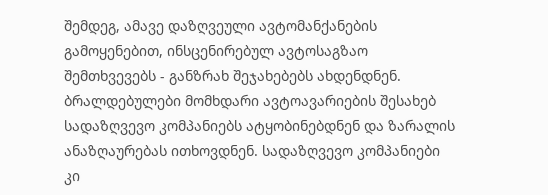შემდეგ, ამავე დაზღვეული ავტომანქანების გამოყენებით, ინსცენირებულ ავტოსაგზაო შემთხვევებს - განზრახ შეჯახებებს ახდენდნენ. ბრალდებულები მომხდარი ავტოავარიების შესახებ სადაზღვევო კომპანიებს ატყობინებდნენ და ზარალის ანაზღაურებას ითხოვდნენ. სადაზღვევო კომპანიები კი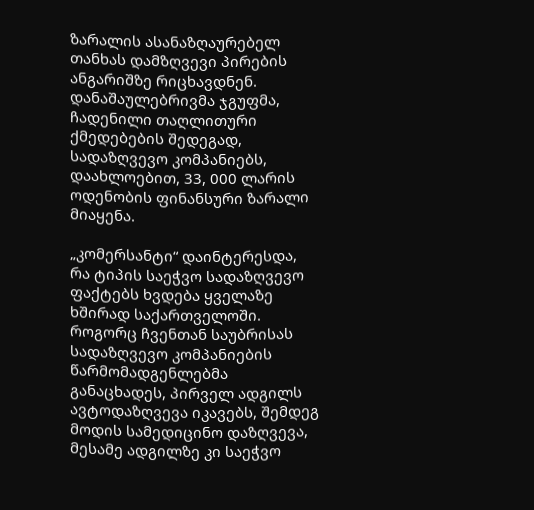ზარალის ასანაზღაურებელ თანხას დამზღვევი პირების ანგარიშზე რიცხავდნენ. დანაშაულებრივმა ჯგუფმა, ჩადენილი თაღლითური ქმედებების შედეგად, სადაზღვევო კომპანიებს, დაახლოებით, 33, 000 ლარის ოდენობის ფინანსური ზარალი მიაყენა.

„კომერსანტი“ დაინტერესდა, რა ტიპის საეჭვო სადაზღვევო ფაქტებს ხვდება ყველაზე ხშირად საქართველოში. როგორც ჩვენთან საუბრისას სადაზღვევო კომპანიების წარმომადგენლებმა განაცხადეს, პირველ ადგილს ავტოდაზღვევა იკავებს, შემდეგ მოდის სამედიცინო დაზღვევა, მესამე ადგილზე კი საეჭვო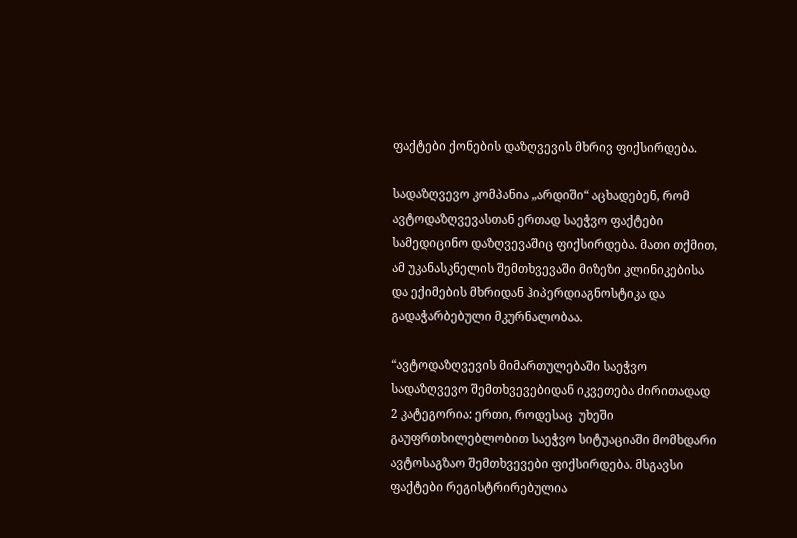ფაქტები ქონების დაზღვევის მხრივ ფიქსირდება.

სადაზღვევო კომპანია „არდიში“ აცხადებენ, რომ ავტოდაზღვევასთან ერთად საეჭვო ფაქტები სამედიცინო დაზღვევაშიც ფიქსირდება. მათი თქმით, ამ უკანასკნელის შემთხვევაში მიზეზი კლინიკებისა და ექიმების მხრიდან ჰიპერდიაგნოსტიკა და გადაჭარბებული მკურნალობაა.

“ავტოდაზღვევის მიმართულებაში საეჭვო სადაზღვევო შემთხვევებიდან იკვეთება ძირითადად 2 კატეგორია: ერთი, როდესაც  უხეში გაუფრთხილებლობით საეჭვო სიტუაციაში მომხდარი ავტოსაგზაო შემთხვევები ფიქსირდება. მსგავსი ფაქტები რეგისტრირებულია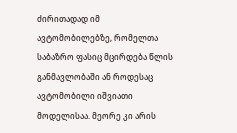ძირითადად იმ ავტომობილებზე, რომელთა საბაზრო ფასიც მცირდება წლის განმავლობაში ან როდესაც ავტომობილი იშვიათი მოდელისაა. მეორე კი არის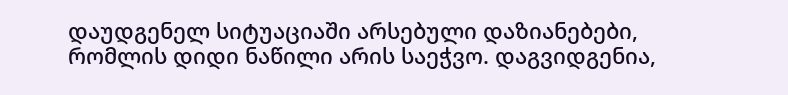დაუდგენელ სიტუაციაში არსებული დაზიანებები, რომლის დიდი ნაწილი არის საეჭვო. დაგვიდგენია,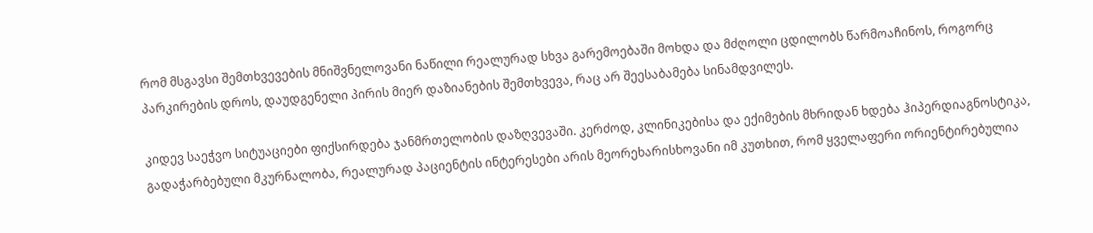რომ მსგავსი შემთხვევების მნიშვნელოვანი ნაწილი რეალურად სხვა გარემოებაში მოხდა და მძღოლი ცდილობს წარმოაჩინოს, როგორც პარკირების დროს, დაუდგენელი პირის მიერ დაზიანების შემთხვევა, რაც არ შეესაბამება სინამდვილეს.

კიდევ საეჭვო სიტუაციები ფიქსირდება ჯანმრთელობის დაზღვევაში. კერძოდ, კლინიკებისა და ექიმების მხრიდან ხდება ჰიპერდიაგნოსტიკა, გადაჭარბებული მკურნალობა, რეალურად პაციენტის ინტერესები არის მეორეხარისხოვანი იმ კუთხით, რომ ყველაფერი ორიენტირებულია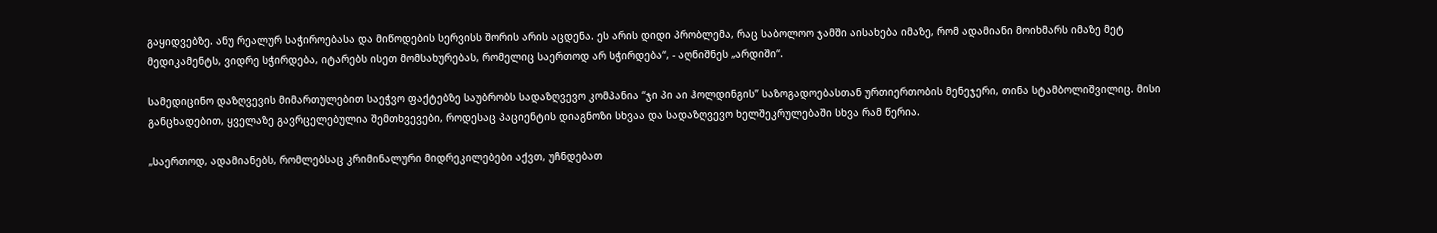გაყიდვებზე. ანუ რეალურ საჭიროებასა და მიწოდების სერვისს შორის არის აცდენა. ეს არის დიდი პრობლემა, რაც საბოლოო ჯამში აისახება იმაზე, რომ ადამიანი მოიხმარს იმაზე მეტ მედიკამენტს, ვიდრე სჭირდება, იტარებს ისეთ მომსახურებას, რომელიც საერთოდ არ სჭირდება“, - აღნიშნეს „არდიში“.

სამედიცინო დაზღვევის მიმართულებით საეჭვო ფაქტებზე საუბრობს სადაზღვევო კომპანია “ჯი პი აი ჰოლდინგის” საზოგადოებასთან ურთიერთობის მენეჯერი, თინა სტამბოლიშვილიც. მისი განცხადებით, ყველაზე გავრცელებულია შემთხვევები, როდესაც პაციენტის დიაგნოზი სხვაა და სადაზღვევო ხელშეკრულებაში სხვა რამ წერია.

„საერთოდ, ადამიანებს, რომლებსაც კრიმინალური მიდრეკილებები აქვთ, უჩნდებათ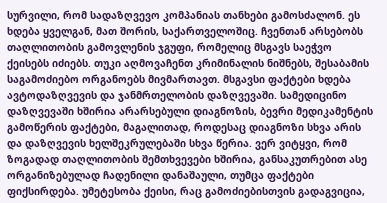სურვილი, რომ სადაზღვევო კომპანიას თანხები გამოსძალონ. ეს ხდება ყველგან, მათ შორის, საქართველოშიც. ჩვენთან არსებობს თაღლითობის გამოვლენის ჯგუფი, რომელიც მსგავს საეჭვო ქეისებს იძიებს. თუკი აღმოვაჩენთ კრიმინალის ნიშნებს, შესაბამის საგამოძიებო ორგანოებს მივმართავთ. მსგავსი ფაქტები ხდება ავტოდაზღვევის და ჯანმრთელობის დაზღვევაში. სამედიცინო დაზღვევაში ხშირია არარსებული დიაგნოზის, ბევრი მედიკამენტის გამოწერის ფაქტები, მაგალითად, როდესაც დიაგნოზი სხვა არის და დაზღვევის ხელშეკრულებაში სხვა წერია. ვერ ვიტყვი, რომ ზოგადად თაღლითობის შემთხვევები ხშირია, განსაკუთრებით ასე ორგანიზებულად ჩადენილი დანაშაული, თუმცა ფაქტები ფიქსირდება. უმეტესობა ქეისი, რაც გამოძიებისთვის გადაგვიცია,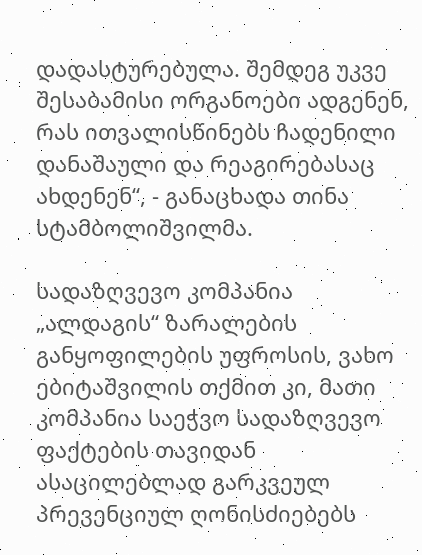დადასტურებულა. შემდეგ უკვე შესაბამისი ორგანოები ადგენენ, რას ითვალისწინებს ჩადენილი დანაშაული და რეაგირებასაც ახდენენ“, - განაცხადა თინა სტამბოლიშვილმა.

სადაზღვევო კომპანია „ალდაგის“ ზარალების განყოფილების უფროსის, ვახო ებიტაშვილის თქმით კი, მათი კომპანია საეჭვო სადაზღვევო ფაქტების თავიდან ასაცილებლად გარკვეულ პრევენციულ ღონისძიებებს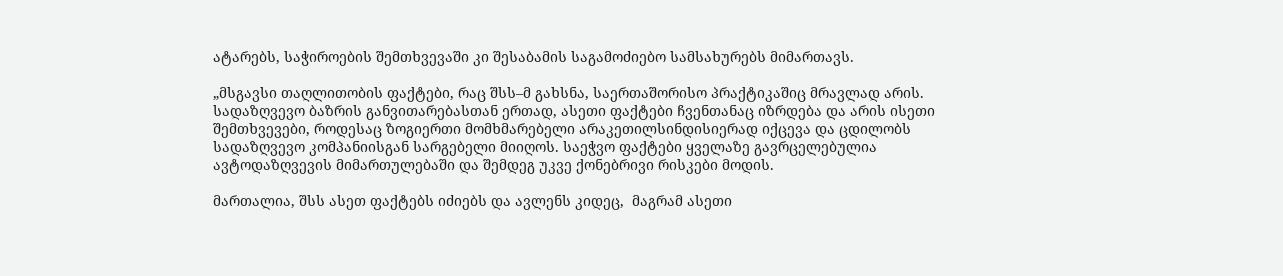ატარებს, საჭიროების შემთხვევაში კი შესაბამის საგამოძიებო სამსახურებს მიმართავს.

„მსგავსი თაღლითობის ფაქტები, რაც შსს–მ გახსნა, საერთაშორისო პრაქტიკაშიც მრავლად არის. სადაზღვევო ბაზრის განვითარებასთან ერთად, ასეთი ფაქტები ჩვენთანაც იზრდება და არის ისეთი  შემთხვევები, როდესაც ზოგიერთი მომხმარებელი არაკეთილსინდისიერად იქცევა და ცდილობს სადაზღვევო კომპანიისგან სარგებელი მიიღოს. საეჭვო ფაქტები ყველაზე გავრცელებულია ავტოდაზღვევის მიმართულებაში და შემდეგ უკვე ქონებრივი რისკები მოდის.

მართალია, შსს ასეთ ფაქტებს იძიებს და ავლენს კიდეც,  მაგრამ ასეთი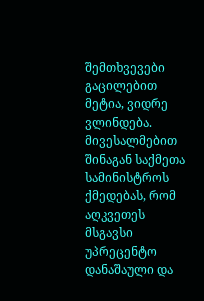შემთხვევები გაცილებით მეტია, ვიდრე ვლინდება. მივესალმებით შინაგან საქმეთა სამინისტროს ქმედებას, რომ აღკვეთეს მსგავსი უპრეცენტო დანაშაული და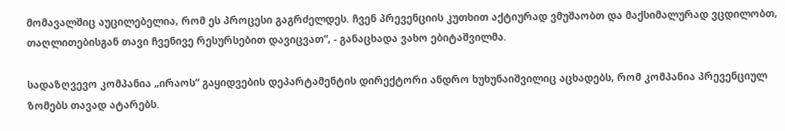მომავალშიც აუცილებელია, რომ ეს პროცესი გაგრძელდეს. ჩვენ პრევენციის კუთხით აქტიურად ვმუშაობთ და მაქსიმალურად ვცდილობთ, თაღლითებისგან თავი ჩვენივე რესურსებით დავიცვათ“, - განაცხადა ვახო ებიტაშვილმა.

სადაზღვევო კომპანია „ირაოს“ გაყიდვების დეპარტამენტის დირექტორი ანდრო ხუხუნაიშვილიც აცხადებს, რომ კომპანია პრევენციულ ზომებს თავად ატარებს.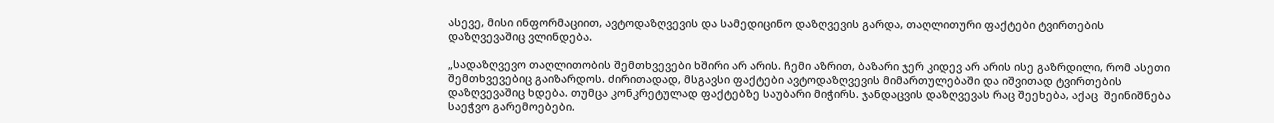ასევე, მისი ინფორმაციით, ავტოდაზღვევის და სამედიცინო დაზღვევის გარდა, თაღლითური ფაქტები ტვირთების დაზღვევაშიც ვლინდება.

„სადაზღვევო თაღლითობის შემთხვევები ხშირი არ არის. ჩემი აზრით, ბაზარი ჯერ კიდევ არ არის ისე გაზრდილი, რომ ასეთი შემთხვევებიც გაიზარდოს. ძირითადად, მსგავსი ფაქტები ავტოდაზღვევის მიმართულებაში და იშვითად ტვირთების დაზღვევაშიც ხდება. თუმცა კონკრეტულად ფაქტებზე საუბარი მიჭირს. ჯანდაცვის დაზღვევას რაც შეეხება, აქაც  შეინიშნება საეჭვო გარემოებები.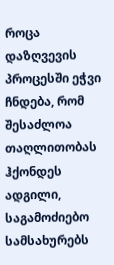როცა დაზღვევის პროცესში ეჭვი ჩნდება, რომ შესაძლოა თაღლითობას ჰქონდეს ადგილი, საგამოძიებო სამსახურებს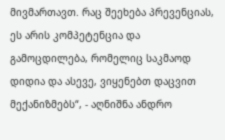მივმართავთ. რაც შეეხება პრევენციას, ეს არის კომპეტენცია და გამოცდილება, რომელიც საკმაოდ დიდია და ასევე, ვიყენებთ დაცვით მექანიზმებს“, - აღნიშნა ანდრო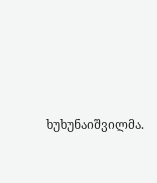ხუხუნაიშვილმა.